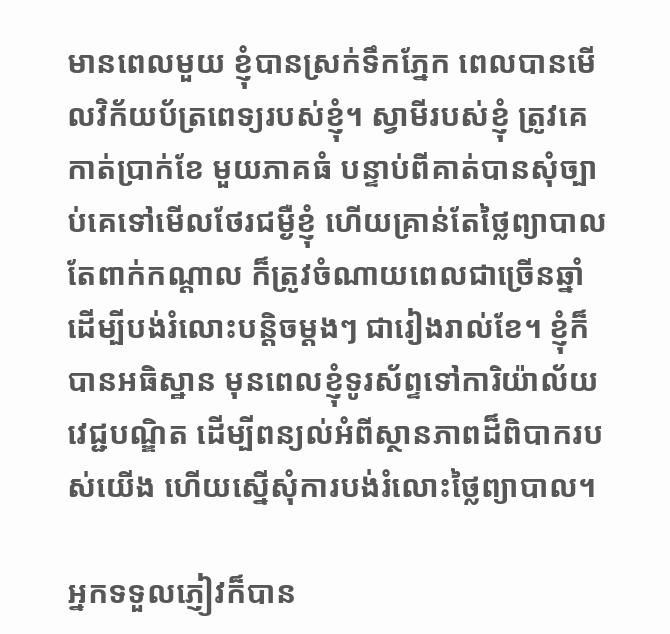មានពេលមួយ ខ្ញុំបានស្រក់ទឹកភ្នែក ពេលបានមើលវិក័យប័ត្រពេទ្យរបស់ខ្ញុំ។ ស្វាមីរបស់ខ្ញុំ ត្រូវគេកាត់ប្រាក់ខែ មួយភាគធំ បន្ទាប់ពីគាត់បានសុំច្បាប់គេទៅមើលថែរជម្ងឺខ្ញុំ ហើយគ្រាន់តែថ្លៃព្យាបាលតែពាក់កណ្តាល ក៏ត្រូវចំណាយពេលជាច្រើនឆ្នាំ ដើម្បីបង់រំលោះបន្តិចម្តងៗ ជារៀងរាល់ខែ។ ខ្ញុំក៏បានអធិស្ឋាន មុនពេលខ្ញុំទូរស័ព្ទទៅការិយ៉ាល័យវេជ្ជបណ្ឌិត ដើម្បីពន្យល់អំពីស្ថានភាពដ៏ពិបាករបស់យើង ហើយស្នើសុំការបង់រំលោះថ្លៃព្យាបាល។

អ្នកទទួលភ្ញៀវក៏បាន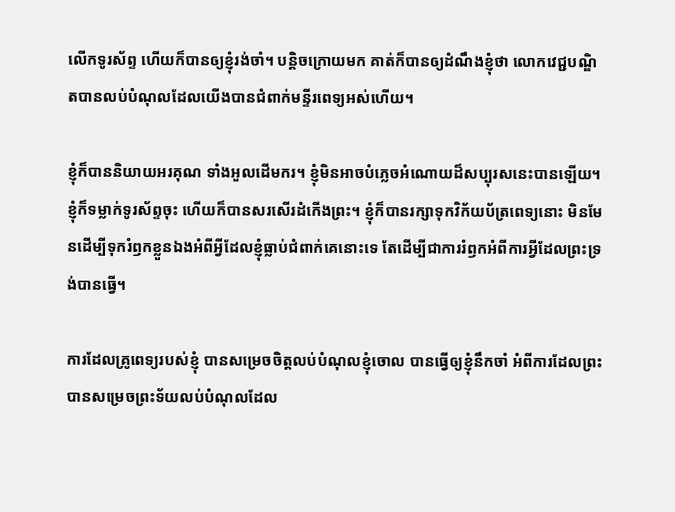លើកទូរស័ព្ទ ហើយក៏បានឲ្យខ្ញុំរង់ចាំ។ បន្តិចក្រោយមក គាត់ក៏បានឲ្យដំណឹងខ្ញុំថា លោកវេជ្ជបណ្ឌិតបានលប់បំណុលដែលយើងបានជំពាក់មន្ទីរពេទ្យអស់ហើយ។

ខ្ញុំក៏បាននិយាយអរគុណ ទាំងអួលដើមករ។ ខ្ញុំមិនអាចបំភ្លេចអំណោយដ៏សប្បុរសនេះបានឡើយ។ ខ្ញុំក៏ទម្លាក់ទូរស័ព្ទចុះ ហើយក៏បានសរសើរដំកើងព្រះ។ ខ្ញុំក៏បានរក្សាទុកវិក័យប័ត្រពេទ្យនោះ មិនមែនដើម្បីទុករំឭកខ្លួនឯងអំពីអ្វីដែលខ្ញុំធ្លាប់ជំពាក់គេនោះទេ តែដើម្បីជាការរំឭកអំពីការអ្វីដែលព្រះទ្រង់បានធ្វើ។

ការដែលគ្រូពេទ្យរបស់ខ្ញុំ បានសម្រេចចិត្តលប់បំណុលខ្ញុំចោល បានធ្វើឲ្យខ្ញុំនឹកចាំ អំពីការដែលព្រះបានសម្រេចព្រះទ័យលប់បំណុលដែល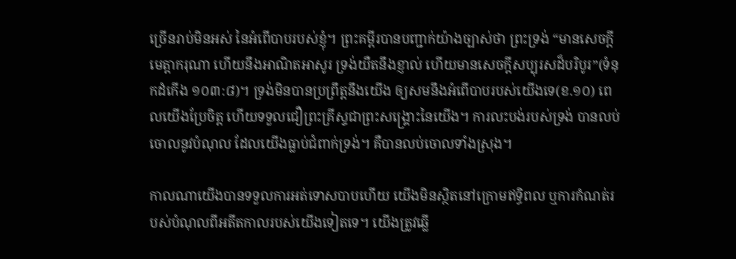ច្រើនរាប់មិនអស់ នៃអំពើបាបរបស់ខ្ញុំ។ ព្រះគម្ពីរបានបញ្ជាក់យ៉ាងច្បាស់ថា ព្រះទ្រង់ “មានសេចក្តីមេត្តាករុណា ហើយនឹងអាណិតអាសូរ ទ្រង់យឺតនឹងខ្ញាល់ ហើយមានសេចក្តីសប្បុរសដ៏បរិបូរ”(ទំនុកដំកើង ១០៣:៨)។ ទ្រង់មិនបានប្រព្រឹត្តនឹងយើង ឲ្យសមនឹងអំពើបាបរបស់យើងទេ(ខ.១០) ពេលយើងប្រែចិត្ត ហើយទទួលជឿព្រះគ្រីស្ទជាព្រះសង្រ្គោះនៃយើង។ ការលះបង់របស់ទ្រង់ បានលប់ចោលនូវបំណុល ដែលយើងធ្លាប់ជំពាក់ទ្រង់។ គឺបានលប់ចោលទាំងស្រុង។

កាលណាយើងបានទទួលការអត់ទោសបាបហើយ យើងមិនស្ថិតនៅក្រោមឥទ្ធិពល ឬការកំណត់របស់បំណុលពីអតីតកាលរបស់យើងទៀតទេ។ យើងត្រូវឆ្លើ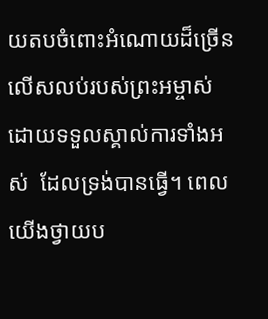យតបចំពោះអំណោយដ៏ច្រើនលើសលប់របស់ព្រះអម្ចាស់  ដោយទទួលស្គាល់ការទាំងអស់  ដែលទ្រង់បានធ្វើ។ ពេលយើងថ្វាយប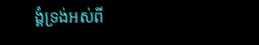ង្គំទ្រង់អស់ពី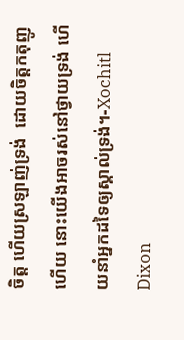ចិត្ត ហើយស្រឡាញ់ទ្រង់  ដោយចិត្តកតុញូហើយ នោះយើងអាចរស់នៅថ្វាយទ្រង់ ហើយនាំអ្នកដទៃឲ្យស្គាល់ទ្រង់។-Xochitl Dixon